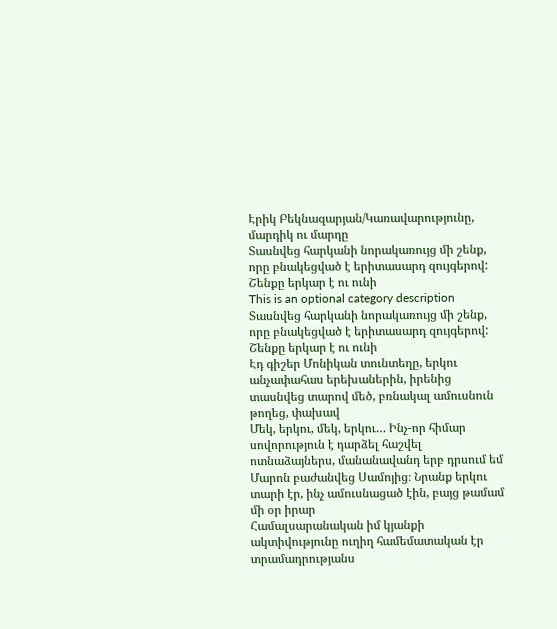Էրիկ Բեկնազարյան/Կառավարությունը, մարդիկ ու մարդը
Տասնվեց հարկանի նորակառույց մի շենք, որը բնակեցված է երիտասարդ զույգերով: Շենքը երկար է ու ունի
This is an optional category description
Տասնվեց հարկանի նորակառույց մի շենք, որը բնակեցված է երիտասարդ զույգերով: Շենքը երկար է ու ունի
Էդ գիշեր Մոնիկան տունտեղը, երկու անչափահաս երեխաներին, իրենից տասնվեց տարով մեծ, բռնակալ ամուսնուն թողեց, փախավ
Մեկ, երկու, մեկ, երկու… Ինչ-որ հիմար սովորություն է դարձել հաշվել ոտնաձայներս, մանանավանդ երբ դրսում եմ
Մարոն բաժանվեց Սամոյից։ Նրանք երկու տարի էր, ինչ ամուսնացած էին, բայց թամամ մի օր իրար
Համալսարանական իմ կյանքի ակտիվությունը ուղիղ համեմատական էր տրամադրությանս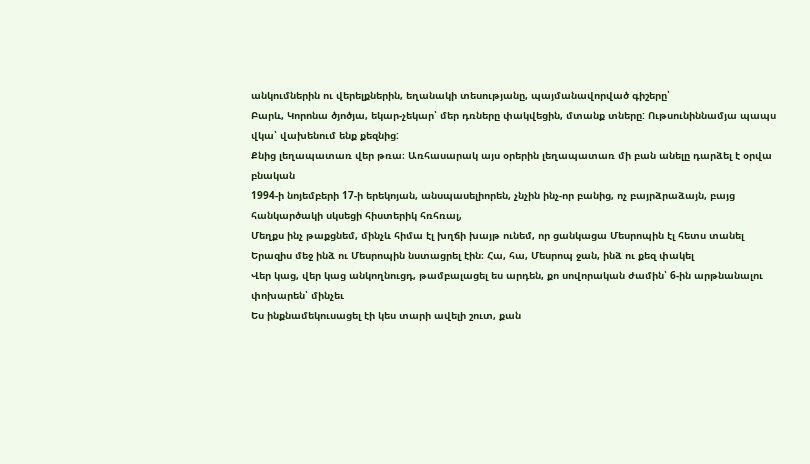անկումներին ու վերելքներին, եղանակի տեսությանը, պայմանավորված գիշերը՝
Բարև, Կորոնա ծյոծյա, եկար-չեկար՝ մեր դռները փակվեցին, մտանք տները: Ութսունիննամյա պապս վկա՝ վախենում ենք քեզնից:
Քնից լեղապատառ վեր թռա։ Առհասարակ այս օրերին լեղապատառ մի բան անելը դարձել է օրվա բնական
1994-ի նոյեմբերի 17-ի երեկոյան, անսպասելիորեն, չնչին ինչ-որ բանից, ոչ բայրձրաձայն, բայց հանկարծակի սկսեցի հիստերիկ հռհռալ,
Մեղքս ինչ թաքցնեմ, մինչև հիմա էլ խղճի խայթ ունեմ, որ ցանկացա Մեսրոպին էլ հետս տանել
Երազիս մեջ ինձ ու Մեսրոպին նստացրել էին։ Հա, հա, Մեսրոպ ջան, ինձ ու քեզ փակել
Վեր կաց, վեր կաց անկողնուցդ, թամբալացել ես արդեն, քո սովորական ժամին՝ 6-ին արթնանալու փոխարեն՝ մինչեւ
Ես ինքնամեկուսացել էի կես տարի ավելի շուտ, քան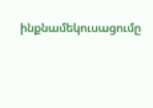ինքնամեկուսացումը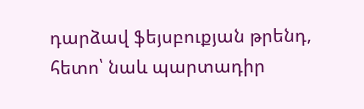դարձավ ֆեյսբուքյան թրենդ, հետո՝ նաև պարտադիր